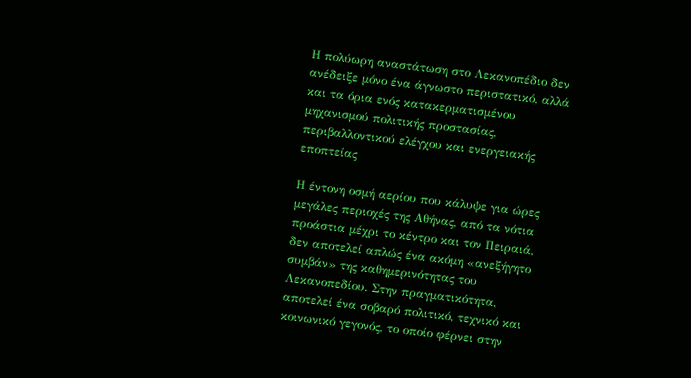Η πολύωρη αναστάτωση στο Λεκανοπέδιο δεν ανέδειξε μόνο ένα άγνωστο περιστατικό, αλλά και τα όρια ενός κατακερματισμένου μηχανισμού πολιτικής προστασίας, περιβαλλοντικού ελέγχου και ενεργειακής εποπτείας

Η έντονη οσμή αερίου που κάλυψε για ώρες μεγάλες περιοχές της Αθήνας, από τα νότια προάστια μέχρι το κέντρο και τον Πειραιά, δεν αποτελεί απλώς ένα ακόμη «ανεξήγητο συμβάν» της καθημερινότητας του Λεκανοπεδίου. Στην πραγματικότητα, αποτελεί ένα σοβαρό πολιτικό, τεχνικό και κοινωνικό γεγονός, το οποίο φέρνει στην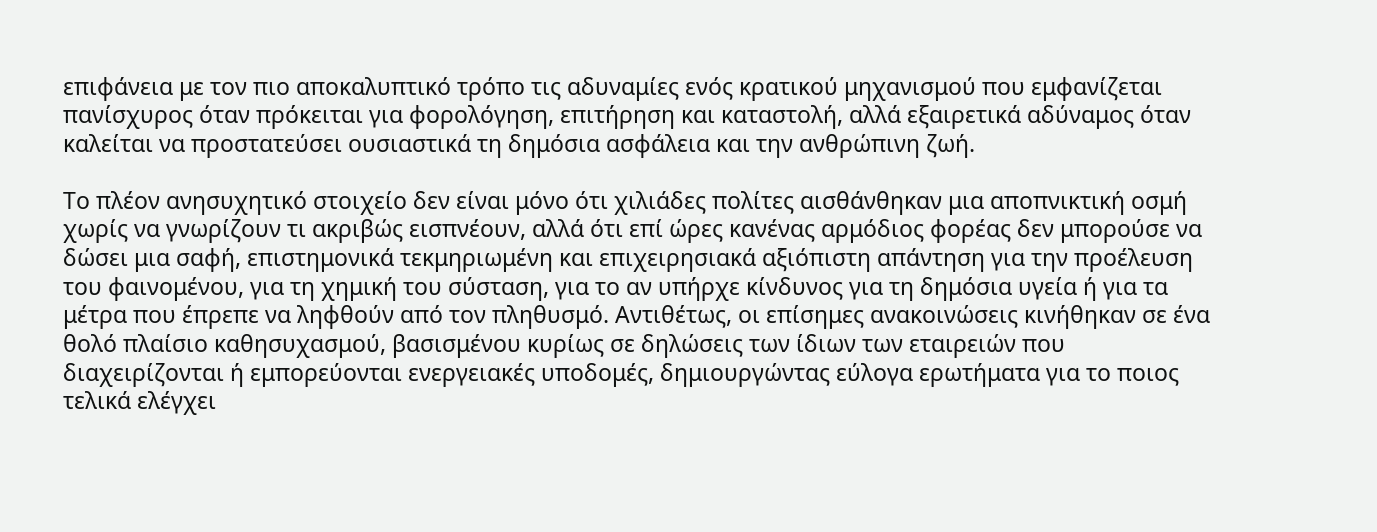επιφάνεια με τον πιο αποκαλυπτικό τρόπο τις αδυναμίες ενός κρατικού μηχανισμού που εμφανίζεται πανίσχυρος όταν πρόκειται για φορολόγηση, επιτήρηση και καταστολή, αλλά εξαιρετικά αδύναμος όταν καλείται να προστατεύσει ουσιαστικά τη δημόσια ασφάλεια και την ανθρώπινη ζωή.

Το πλέον ανησυχητικό στοιχείο δεν είναι μόνο ότι χιλιάδες πολίτες αισθάνθηκαν μια αποπνικτική οσμή χωρίς να γνωρίζουν τι ακριβώς εισπνέουν, αλλά ότι επί ώρες κανένας αρμόδιος φορέας δεν μπορούσε να δώσει μια σαφή, επιστημονικά τεκμηριωμένη και επιχειρησιακά αξιόπιστη απάντηση για την προέλευση του φαινομένου, για τη χημική του σύσταση, για το αν υπήρχε κίνδυνος για τη δημόσια υγεία ή για τα μέτρα που έπρεπε να ληφθούν από τον πληθυσμό. Αντιθέτως, οι επίσημες ανακοινώσεις κινήθηκαν σε ένα θολό πλαίσιο καθησυχασμού, βασισμένου κυρίως σε δηλώσεις των ίδιων των εταιρειών που διαχειρίζονται ή εμπορεύονται ενεργειακές υποδομές, δημιουργώντας εύλογα ερωτήματα για το ποιος τελικά ελέγχει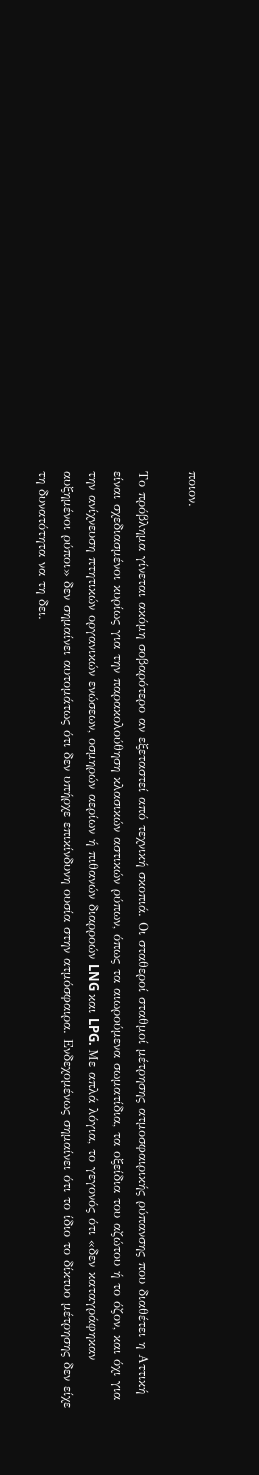ποιον.

Το πρόβλημα γίνεται ακόμη σοβαρότερο αν εξεταστεί από τεχνική σκοπιά. Οι σταθεροί σταθμοί μέτρησης ατμοσφαιρικής ρύπανσης που διαθέτει η Αττική είναι σχεδιασμένοι κυρίως για την παρακολούθηση κλασικών αστικών ρύπων, όπως τα αιωρούμενα σωματίδια, τα οξείδια του αζώτου ή το όζον, και όχι για την ανίχνευση πτητικών οργανικών ενώσεων, οσμηρών αερίων ή πιθανών διαρροών LNG και LPG. Με απλά λόγια, το γεγονός ότι «δεν καταγράφηκαν αυξημένοι ρύποι» δεν σημαίνει αυτομάτως ότι δεν υπήρχε επικίνδυνη ουσία στην ατμόσφαιρα. Ενδεχομένως σημαίνει ότι το ίδιο το δίκτυο μέτρησης δεν είχε τη δυνατότητα να τη δει.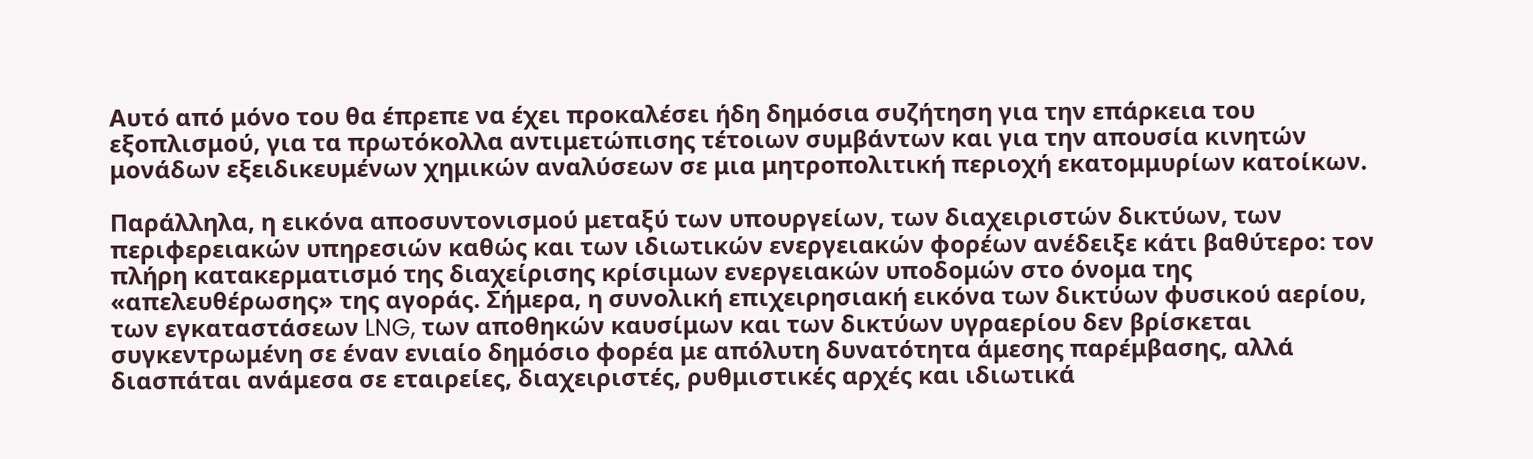Αυτό από μόνο του θα έπρεπε να έχει προκαλέσει ήδη δημόσια συζήτηση για την επάρκεια του εξοπλισμού, για τα πρωτόκολλα αντιμετώπισης τέτοιων συμβάντων και για την απουσία κινητών μονάδων εξειδικευμένων χημικών αναλύσεων σε μια μητροπολιτική περιοχή εκατομμυρίων κατοίκων.

Παράλληλα, η εικόνα αποσυντονισμού μεταξύ των υπουργείων, των διαχειριστών δικτύων, των περιφερειακών υπηρεσιών καθώς και των ιδιωτικών ενεργειακών φορέων ανέδειξε κάτι βαθύτερο: τον πλήρη κατακερματισμό της διαχείρισης κρίσιμων ενεργειακών υποδομών στο όνομα της «απελευθέρωσης» της αγοράς. Σήμερα, η συνολική επιχειρησιακή εικόνα των δικτύων φυσικού αερίου, των εγκαταστάσεων LNG, των αποθηκών καυσίμων και των δικτύων υγραερίου δεν βρίσκεται συγκεντρωμένη σε έναν ενιαίο δημόσιο φορέα με απόλυτη δυνατότητα άμεσης παρέμβασης, αλλά διασπάται ανάμεσα σε εταιρείες, διαχειριστές, ρυθμιστικές αρχές και ιδιωτικά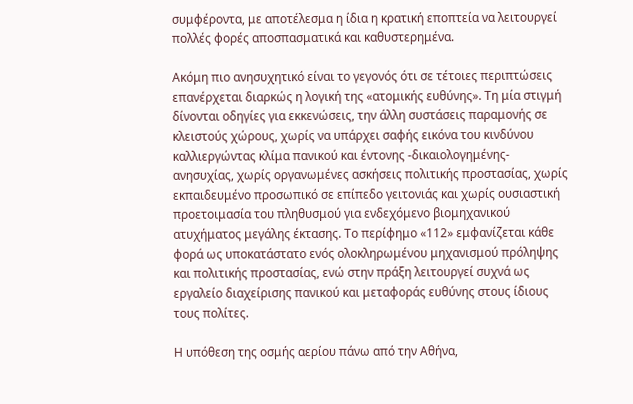συμφέροντα, με αποτέλεσμα η ίδια η κρατική εποπτεία να λειτουργεί πολλές φορές αποσπασματικά και καθυστερημένα.

Ακόμη πιο ανησυχητικό είναι το γεγονός ότι σε τέτοιες περιπτώσεις επανέρχεται διαρκώς η λογική της «ατομικής ευθύνης». Τη μία στιγμή δίνονται οδηγίες για εκκενώσεις, την άλλη συστάσεις παραμονής σε κλειστούς χώρους, χωρίς να υπάρχει σαφής εικόνα του κινδύνου καλλιεργώντας κλίμα πανικού και έντονης -δικαιολογημένης- ανησυχίας, χωρίς οργανωμένες ασκήσεις πολιτικής προστασίας, χωρίς εκπαιδευμένο προσωπικό σε επίπεδο γειτονιάς και χωρίς ουσιαστική προετοιμασία του πληθυσμού για ενδεχόμενο βιομηχανικού ατυχήματος μεγάλης έκτασης. Το περίφημο «112» εμφανίζεται κάθε φορά ως υποκατάστατο ενός ολοκληρωμένου μηχανισμού πρόληψης και πολιτικής προστασίας, ενώ στην πράξη λειτουργεί συχνά ως εργαλείο διαχείρισης πανικού και μεταφοράς ευθύνης στους ίδιους τους πολίτες.

Η υπόθεση της οσμής αερίου πάνω από την Αθήνα,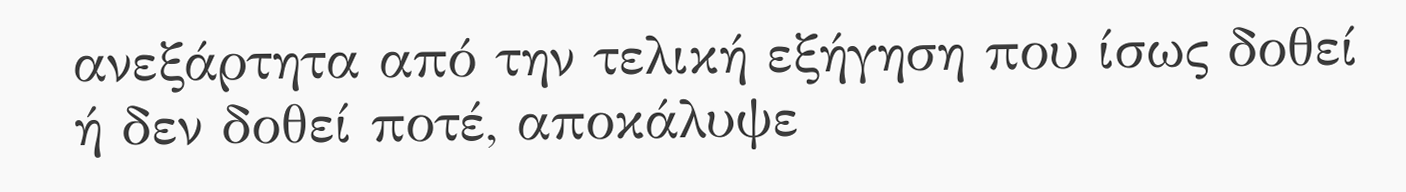ανεξάρτητα από την τελική εξήγηση που ίσως δοθεί ή δεν δοθεί ποτέ, αποκάλυψε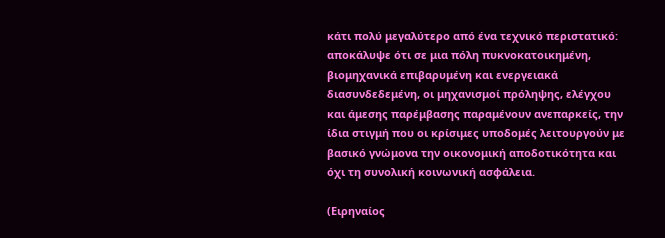κάτι πολύ μεγαλύτερο από ένα τεχνικό περιστατικό: αποκάλυψε ότι σε μια πόλη πυκνοκατοικημένη, βιομηχανικά επιβαρυμένη και ενεργειακά διασυνδεδεμένη, οι μηχανισμοί πρόληψης, ελέγχου και άμεσης παρέμβασης παραμένουν ανεπαρκείς, την ίδια στιγμή που οι κρίσιμες υποδομές λειτουργούν με βασικό γνώμονα την οικονομική αποδοτικότητα και όχι τη συνολική κοινωνική ασφάλεια.

(Ειρηναίος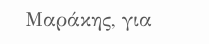Μαράκης, για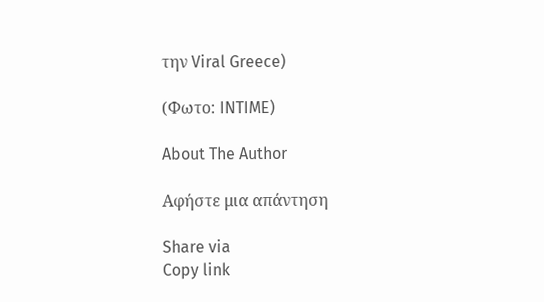την Viral Greece)

(Φωτο: INTIME)

About The Author

Αφήστε μια απάντηση

Share via
Copy link